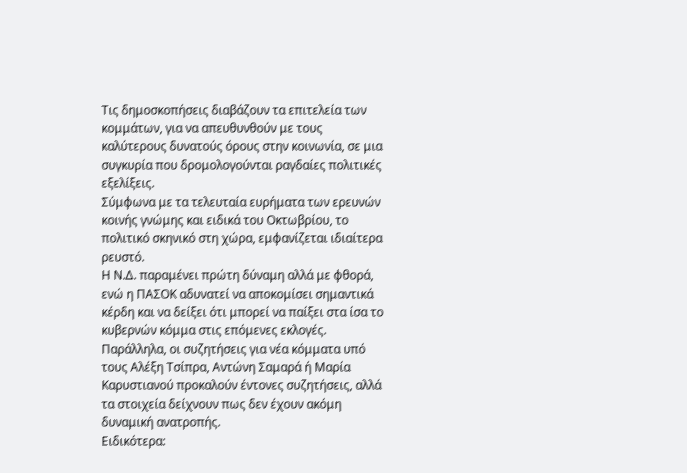Τις δημοσκοπήσεις διαβάζουν τα επιτελεία των κομμάτων, για να απευθυνθούν με τους καλύτερους δυνατούς όρους στην κοινωνία, σε μια συγκυρία που δρομολογούνται ραγδαίες πολιτικές εξελίξεις.
Σύμφωνα με τα τελευταία ευρήματα των ερευνών κοινής γνώμης και ειδικά του Οκτωβρίου, το πολιτικό σκηνικό στη χώρα, εμφανίζεται ιδιαίτερα ρευστό.
Η Ν.Δ. παραμένει πρώτη δύναμη αλλά με φθορά, ενώ η ΠΑΣΟΚ αδυνατεί να αποκομίσει σημαντικά κέρδη και να δείξει ότι μπορεί να παίξει στα ίσα το κυβερνών κόμμα στις επόμενες εκλογές.
Παράλληλα, οι συζητήσεις για νέα κόμματα υπό τους Αλέξη Τσίπρα, Αντώνη Σαμαρά ή Μαρία Καρυστιανού προκαλούν έντονες συζητήσεις, αλλά τα στοιχεία δείχνουν πως δεν έχουν ακόμη δυναμική ανατροπής.
Ειδικότερα: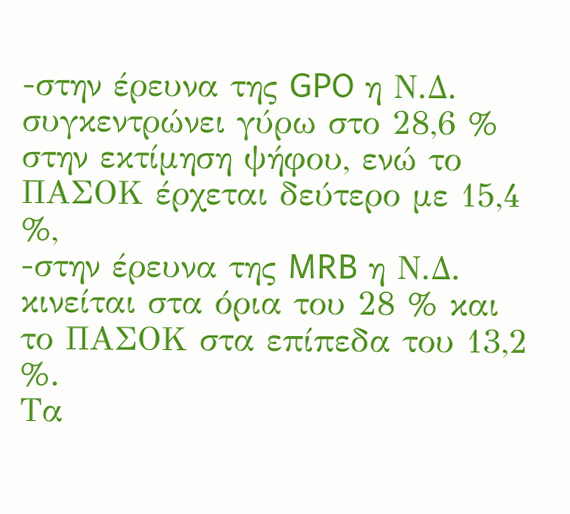-στην έρευνα της GPO η Ν.Δ. συγκεντρώνει γύρω στο 28,6 % στην εκτίμηση ψήφου, ενώ το ΠΑΣΟΚ έρχεται δεύτερο με 15,4 %,
-στην έρευνα της MRB η Ν.Δ. κινείται στα όρια του 28 % και το ΠΑΣΟΚ στα επίπεδα του 13,2 %.
Τα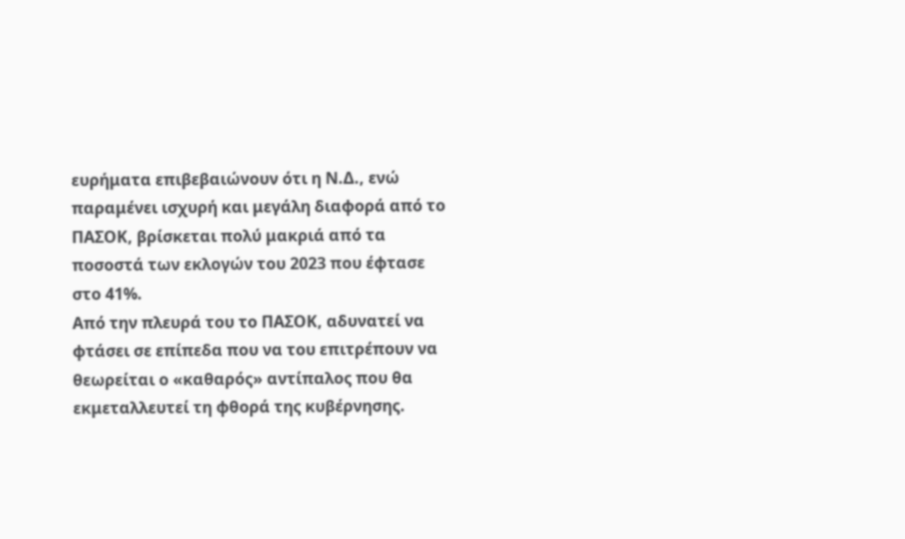ευρήματα επιβεβαιώνουν ότι η Ν.Δ., ενώ παραμένει ισχυρή και μεγάλη διαφορά από το ΠΑΣΟΚ, βρίσκεται πολύ μακριά από τα ποσοστά των εκλογών του 2023 που έφτασε στο 41%.
Από την πλευρά του το ΠΑΣΟΚ, αδυνατεί να φτάσει σε επίπεδα που να του επιτρέπουν να θεωρείται ο «καθαρός» αντίπαλος που θα εκμεταλλευτεί τη φθορά της κυβέρνησης.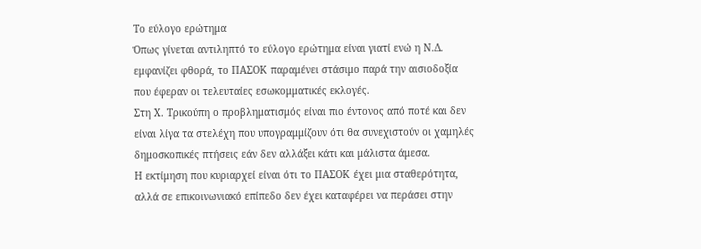Το εύλογο ερώτημα
Όπως γίνεται αντιληπτό το εύλογο ερώτημα είναι γιατί ενώ η Ν.Δ. εμφανίζει φθορά, το ΠΑΣΟΚ παραμένει στάσιμο παρά την αισιοδοξία που έφεραν οι τελευταίες εσωκομματικές εκλογές.
Στη Χ. Τρικούπη ο προβληματισμός είναι πιο έντονος από ποτέ και δεν είναι λίγα τα στελέχη που υπογραμμίζουν ότι θα συνεχιστούν οι χαμηλές δημοσκοπικές πτήσεις εάν δεν αλλάξει κάτι και μάλιστα άμεσα.
Η εκτίμηση που κυριαρχεί είναι ότι το ΠΑΣΟΚ έχει μια σταθερότητα, αλλά σε επικοινωνιακό επίπεδο δεν έχει καταφέρει να περάσει στην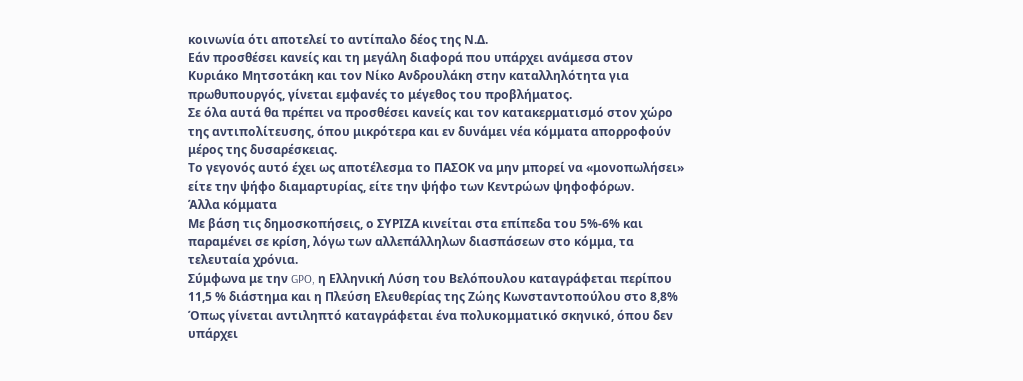κοινωνία ότι αποτελεί το αντίπαλο δέος της Ν.Δ.
Εάν προσθέσει κανείς και τη μεγάλη διαφορά που υπάρχει ανάμεσα στον Κυριάκο Μητσοτάκη και τον Νίκο Ανδρουλάκη στην καταλληλότητα για πρωθυπουργός, γίνεται εμφανές το μέγεθος του προβλήματος.
Σε όλα αυτά θα πρέπει να προσθέσει κανείς και τον κατακερματισμό στον χώρο της αντιπολίτευσης, όπου μικρότερα και εν δυνάμει νέα κόμματα απορροφούν μέρος της δυσαρέσκειας.
Το γεγονός αυτό έχει ως αποτέλεσμα το ΠΑΣΟΚ να μην μπορεί να «μονοπωλήσει» είτε την ψήφο διαμαρτυρίας, είτε την ψήφο των Κεντρώων ψηφοφόρων.
Άλλα κόμματα
Με βάση τις δημοσκοπήσεις, ο ΣΥΡΙΖΑ κινείται στα επίπεδα του 5%-6% και παραμένει σε κρίση, λόγω των αλλεπάλληλων διασπάσεων στο κόμμα, τα τελευταία χρόνια.
Σύμφωνα με την GPO, η Ελληνική Λύση του Βελόπουλου καταγράφεται περίπου 11,5 % διάστημα και η Πλεύση Ελευθερίας της Ζώης Κωνσταντοπούλου στο 8,8%
Όπως γίνεται αντιληπτό καταγράφεται ένα πολυκομματικό σκηνικό, όπου δεν υπάρχει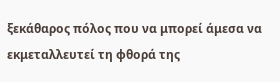ξεκάθαρος πόλος που να μπορεί άμεσα να εκμεταλλευτεί τη φθορά της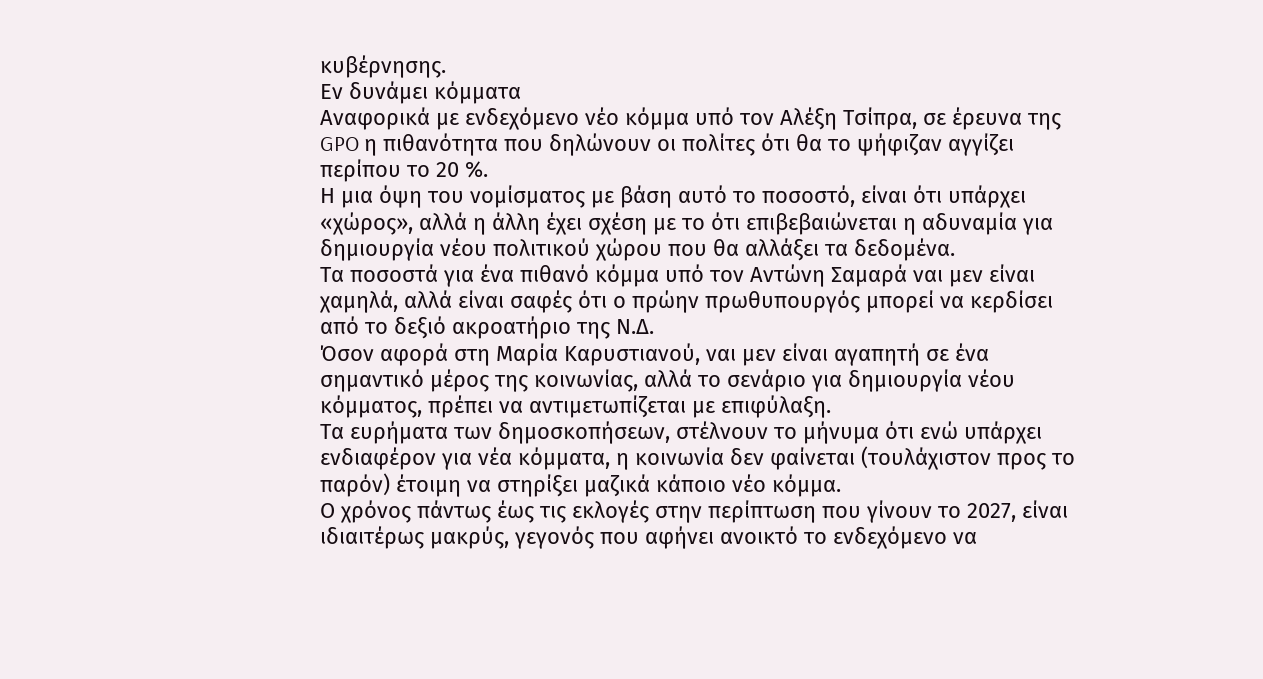κυβέρνησης.
Εν δυνάμει κόμματα
Αναφορικά με ενδεχόμενο νέο κόμμα υπό τον Αλέξη Τσίπρα, σε έρευνα της GPO η πιθανότητα που δηλώνουν οι πολίτες ότι θα το ψήφιζαν αγγίζει περίπου το 20 %.
Η μια όψη του νομίσματος με βάση αυτό το ποσοστό, είναι ότι υπάρχει «χώρος», αλλά η άλλη έχει σχέση με το ότι επιβεβαιώνεται η αδυναμία για δημιουργία νέου πολιτικού χώρου που θα αλλάξει τα δεδομένα.
Τα ποσοστά για ένα πιθανό κόμμα υπό τον Αντώνη Σαμαρά ναι μεν είναι χαμηλά, αλλά είναι σαφές ότι ο πρώην πρωθυπουργός μπορεί να κερδίσει από το δεξιό ακροατήριο της Ν.Δ.
Όσον αφορά στη Μαρία Καρυστιανού, ναι μεν είναι αγαπητή σε ένα σημαντικό μέρος της κοινωνίας, αλλά το σενάριο για δημιουργία νέου κόμματος, πρέπει να αντιμετωπίζεται με επιφύλαξη.
Τα ευρήματα των δημοσκοπήσεων, στέλνουν το μήνυμα ότι ενώ υπάρχει ενδιαφέρον για νέα κόμματα, η κοινωνία δεν φαίνεται (τουλάχιστον προς το παρόν) έτοιμη να στηρίξει μαζικά κάποιο νέο κόμμα.
Ο χρόνος πάντως έως τις εκλογές στην περίπτωση που γίνουν το 2027, είναι ιδιαιτέρως μακρύς, γεγονός που αφήνει ανοικτό το ενδεχόμενο να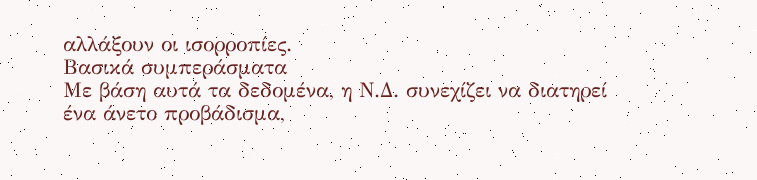αλλάξουν οι ισορροπίες.
Βασικά συμπεράσματα
Με βάση αυτά τα δεδομένα, η Ν.Δ. συνεχίζει να διατηρεί ένα άνετο προβάδισμα,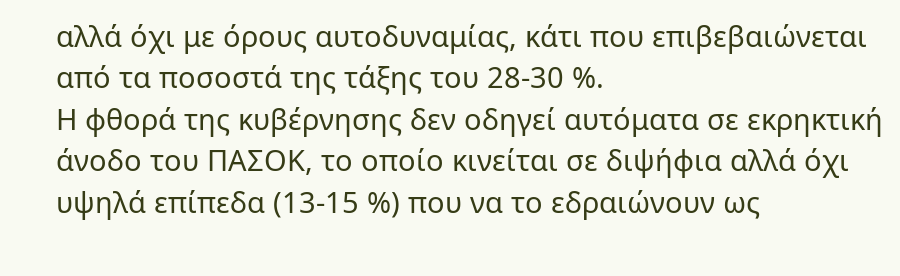αλλά όχι με όρους αυτοδυναμίας, κάτι που επιβεβαιώνεται από τα ποσοστά της τάξης του 28‑30 %.
Η φθορά της κυβέρνησης δεν οδηγεί αυτόματα σε εκρηκτική άνοδο του ΠΑΣΟΚ, το οποίο κινείται σε διψήφια αλλά όχι υψηλά επίπεδα (13‑15 %) που να το εδραιώνουν ως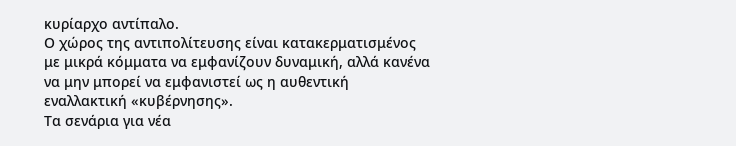κυρίαρχο αντίπαλο.
Ο χώρος της αντιπολίτευσης είναι κατακερματισμένος με μικρά κόμματα να εμφανίζουν δυναμική, αλλά κανένα να μην μπορεί να εμφανιστεί ως η αυθεντική εναλλακτική «κυβέρνησης».
Τα σενάρια για νέα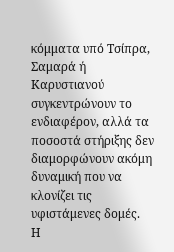κόμματα υπό Τσίπρα, Σαμαρά ή Καρυστιανού συγκεντρώνουν το ενδιαφέρον, αλλά τα ποσοστά στήριξης δεν διαμορφώνουν ακόμη δυναμική που να κλονίζει τις υφιστάμενες δομές.
Η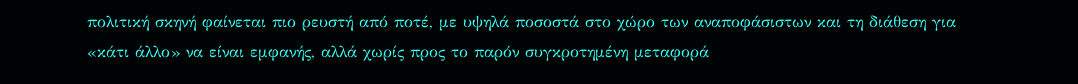πολιτική σκηνή φαίνεται πιο ρευστή από ποτέ, με υψηλά ποσοστά στο χώρο των αναποφάσιστων και τη διάθεση για «κάτι άλλο» να είναι εμφανής, αλλά χωρίς προς το παρόν συγκροτημένη μεταφορά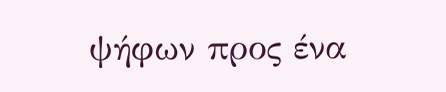ψήφων προς ένα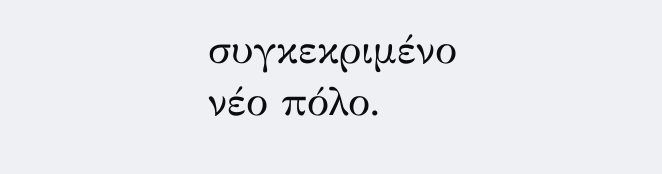συγκεκριμένο νέο πόλο.